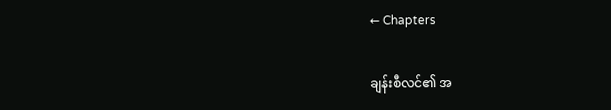← Chapters

ချန်းစီလင်၏ အ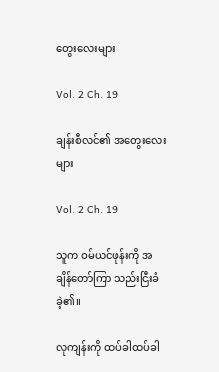တွေးလေးများ

Vol. 2 Ch. 19

ချန်းစီလင်၏ အတွေးလေးများ

Vol. 2 Ch. 19

သူက ဝမ်ယင်ဖုန်းကို အချိန်တော်ကြာ သည်းငြီးခံခဲ့၏။

လုကျန်းကို ထပ်ခါထပ်ခါ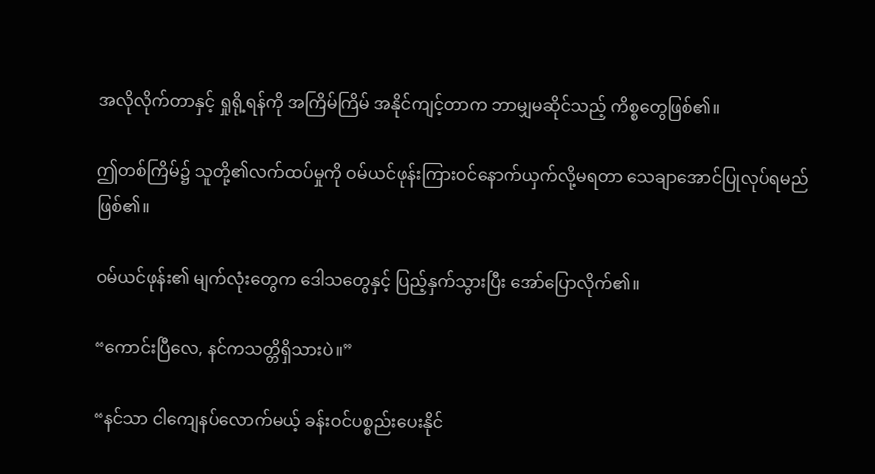အလိုလိုက်တာနှင့် ရှုရို့ရန်ကို အကြိမ်ကြိမ် အနိုင်ကျင့်တာက ဘာမျှမဆိုင်သည့် ကိစ္စတွေဖြစ်၏။

ဤတစ်ကြိမ်၌ သူတို့၏လက်ထပ်မှုကို ဝမ်ယင်ဖုန်းကြားဝင်နောက်ယှက်လို့မရတာ သေချာအောင်ပြုလုပ်ရမည်ဖြစ်၏။

ဝမ်ယင်ဖုန်း၏ မျက်လုံးတွေက ဒေါသတွေနှင့် ပြည့်နှက်သွားပြီး အော်ပြောလိုက်၏။

“ကောင်းပြီလေ, နင်ကသတ္တိရှိသားပဲ။”

“နင်သာ ငါကျေနပ်လောက်မယ့် ခန်းဝင်ပစ္စည်းပေးနိုင်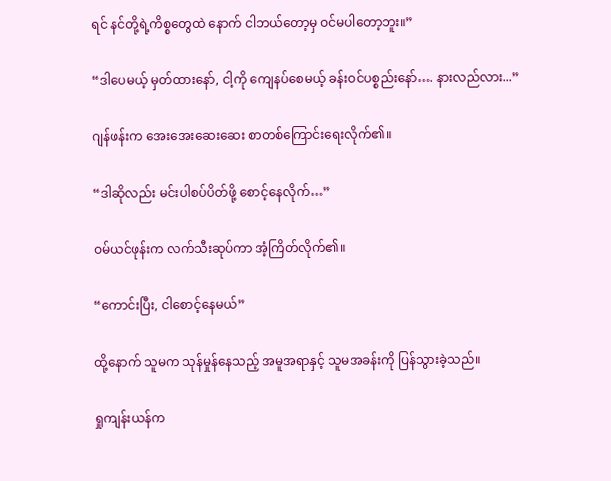ရင် နင်တို့ရဲ့ကိစ္စတွေထဲ နောက် ငါဘယ်တော့မှ ဝင်မပါတော့ဘူး။”

“ဒါပေမယ့် မှတ်ထားနော်, ငါ့ကို ကျေနပ်စေမယ့် ခန်းဝင်ပစ္စည်းနော်…. နားလည်လား...”

ဂျန်ဖန်းက အေးအေးဆေးဆေး စာတစ်ကြောင်းရေးလိုက်၏။

“ဒါဆိုလည်း မင်းပါစပ်ပိတ်ဖို့ စောင့်နေလိုက်…”

ဝမ်ယင်ဖုန်းက လက်သီးဆုပ်ကာ အံ့ကြိတ်လိုက်၏။

“ကောင်းပြီး, ငါစောင့်နေမယ်”

ထို့နောက် သူမက သုန်မှုန်နေသည့် အမူအရာနှင့် သူမအခန်းကို ပြန်သွားခဲ့သည်။

ရှုကျန်းယန်က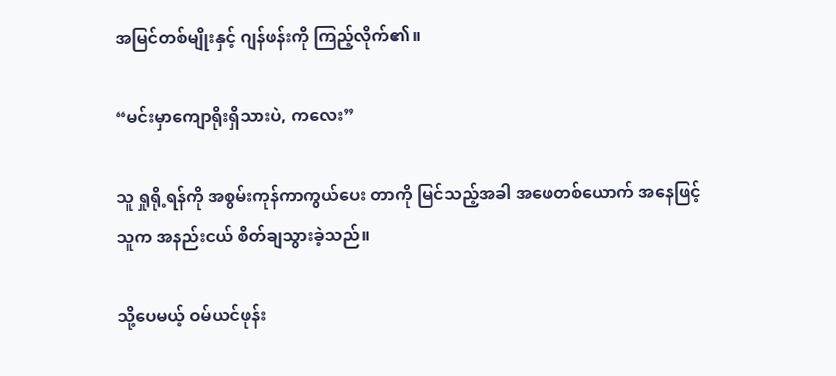အမြင်တစ်မျိုးနှင့် ဂျန်ဖန်းကို ကြည့်လိုက်၏။

“မင်းမှာကျောရိုးရှိသားပဲ, ကလေး”

သူ ရှုရို့ရန်ကို အစွမ်းကုန်ကာကွယ်ပေး တာကို မြင်သည့်အခါ အဖေတစ်ယောက် အနေဖြင့် သူက အနည်းငယ် စိတ်ချသွားခဲ့သည်။

သို့ပေမယ့် ဝမ်ယင်ဖုန်း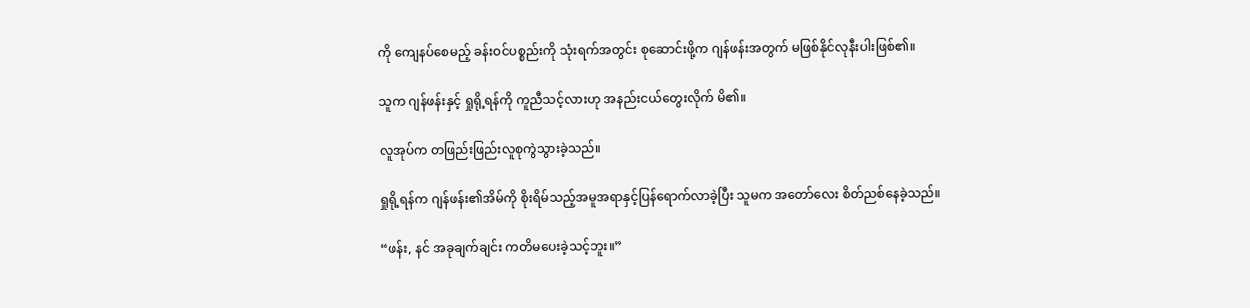ကို ကျေနပ်စေမည့် ခန်းဝင်ပစ္စည်းကို သုံးရက်အတွင်း စုဆောင်းဖို့က ဂျန်ဖန်းအတွက် မဖြစ်နိုင်လုနီးပါးဖြစ်၏။

သူက ဂျန်ဖန်းနှင့် ရှုရို့ရန်ကို ကူညီသင့်လားဟု အနည်းငယ်တွေးလိုက် မိ၏။

လူအုပ်က တဖြည်းဖြည်းလူစုကွဲသွားခဲ့သည်။

ရှုရို့ရန်က ဂျန်ဖန်း၏အိမ်ကို စိုးရိမ်သည့်အမူအရာနှင့်ပြန်ရောက်လာခဲ့ပြီး သူမက အတော်လေး စိတ်ညစ်နေခဲ့သည်။

“ဖန်း, နင် အခုချက်ချင်း ကတိမပေးခဲ့သင့်ဘူး။”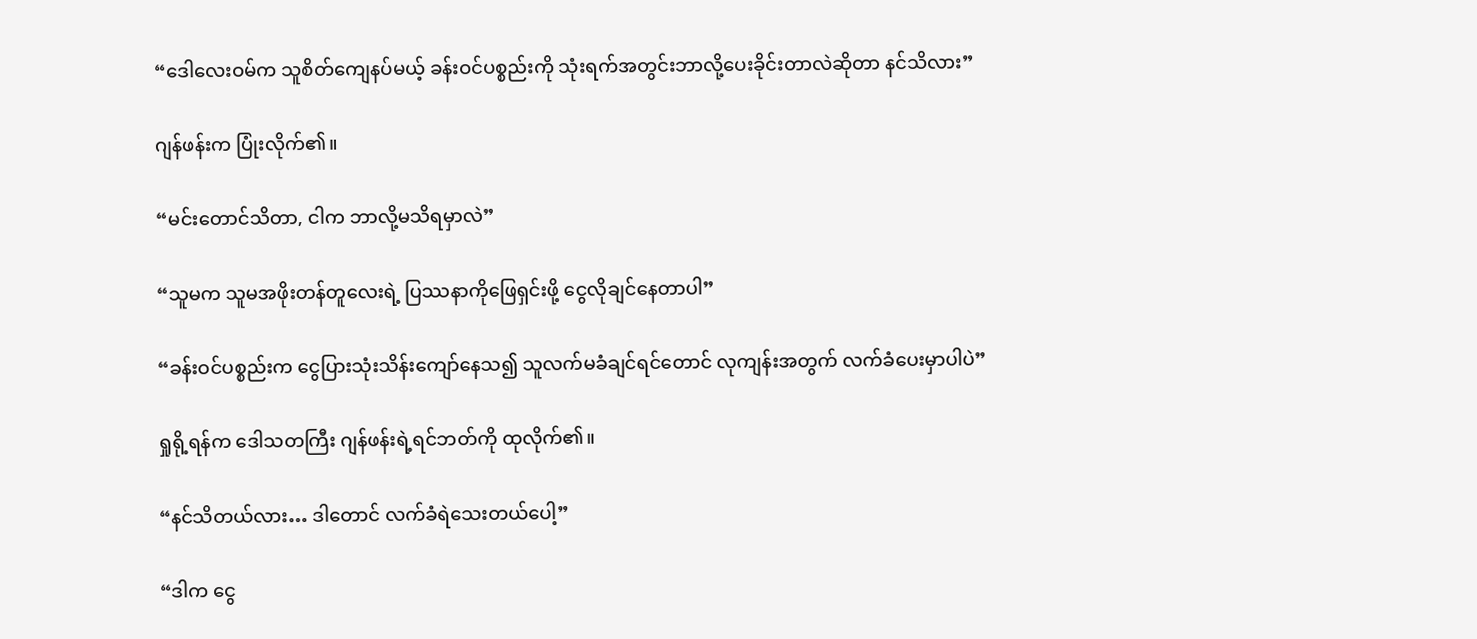“ဒေါလေးဝမ်က သူစိတ်ကျေနပ်မယ့် ခန်းဝင်ပစ္စည်းကို သုံးရက်အတွင်းဘာလို့ပေးခိုင်းတာလဲဆိုတာ နင်သိလား”

ဂျန်ဖန်းက ပြုံးလိုက်၏။

“မင်းတောင်သိတာ, ငါက ဘာလို့မသိရမှာလဲ”

“သူမက သူမအဖိုးတန်တူလေးရဲ့ ပြဿနာကိုဖြေရှင်းဖို့ ငွေလိုချင်နေတာပါ”

“ခန်းဝင်ပစ္စည်းက ငွေပြားသုံးသိန်းကျော်နေသ၍ သူလက်မခံချင်ရင်တောင် လုကျန်းအတွက် လက်ခံပေးမှာပါပဲ”

ရှုရို့ရန်က ဒေါသတကြီး ဂျန်ဖန်းရဲ့ရင်ဘတ်ကို ထုလိုက်၏။

“နင်သိတယ်လား… ဒါတောင် လက်ခံရဲသေးတယ်ပေါ့”

“ဒါက ငွေ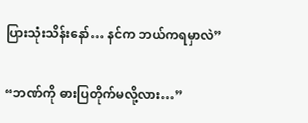ပြားသုံးသိန်းနော်… နင်က ဘယ်ကရမှာလဲ”

“ဘဏ်ကို ဓားပြတိုက်မလို့လား…”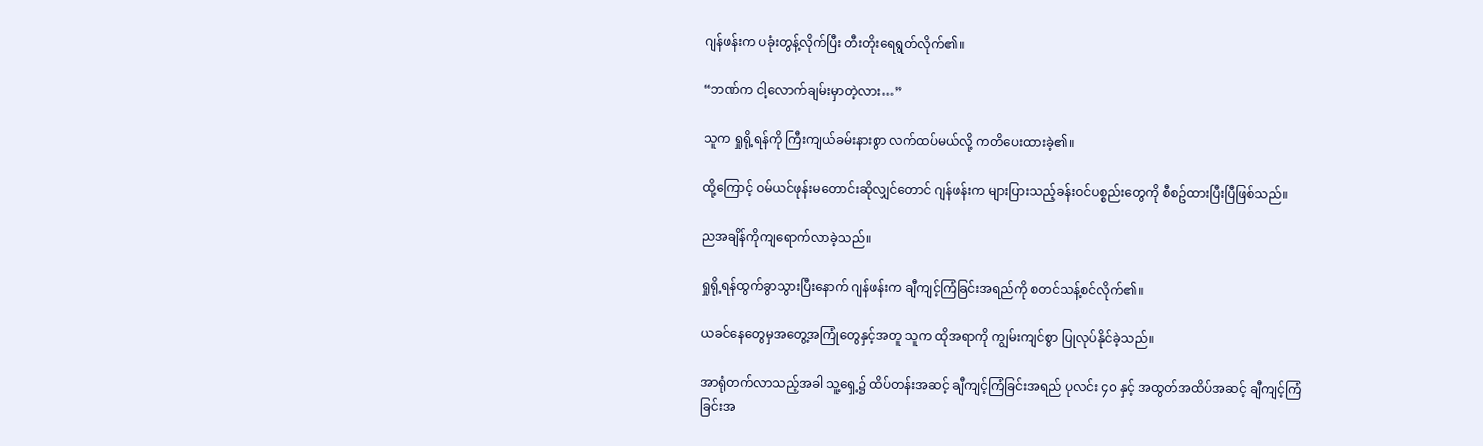ဂျန်ဖန်းက ပခုံးတွန့်လိုက်ပြီး တီးတိုးရေရွတ်လိုက်၏။

“ဘဏ်က ငါ့လောက်ချမ်းမှာတဲ့လား…”

သူက ရှုရို့ရန်ကို ကြီးကျယ်ခမ်းနားစွာ လက်ထပ်မယ်လို့ ကတိပေးထားခဲ့၏။

ထို့ကြောင့် ဝမ်ယင်ဖုန်းမတောင်းဆိုလျှင်တောင် ဂျန်ဖန်းက များပြားသည့်ခန်းဝင်ပစ္စည်းတွေကို စီစဥ်ထားပြီးပြီဖြစ်သည်။

ညအချိန်ကိုကျရောက်လာခဲ့သည်။

ရှုရို့ရန်ထွက်ခွာသွားပြီးနောက် ဂျန်ဖန်းက ချီကျင့်ကြံခြင်းအရည်ကို စတင်သန့်စင်လိုက်၏။

ယခင်နေတွေမှအတွေ့အကြုံတွေနှင့်အတူ သူက ထိုအရာကို ကျွမ်းကျင်စွာ ပြုလုပ်နိုင်ခဲ့သည်။

အာရုံတက်လာသည့်အခါ သူ့ရှေ့၌ ထိပ်တန်းအဆင့် ချီကျင့်ကြံခြင်းအရည် ပုလင်း ၄၀ နှင့် အထွတ်အထိပ်အဆင့် ချီကျင့်ကြံခြင်းအ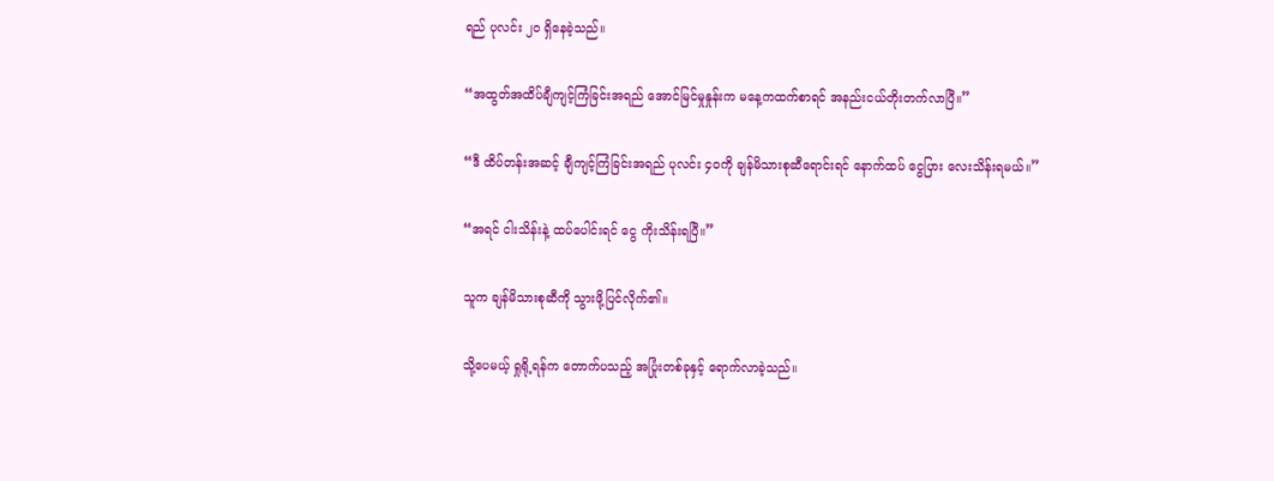ရည် ပုလင်း ၂၀ ရှိနေခဲ့သည်။

“အထွတ်အထိပ်ချီကျင့်ကြံခြင်းအရည် အောင်မြင်မှုနှုန်းက မနေ့ကထက်စာရင် အနည်းငယ်တိုးတက်လာပြီ။”

“ဒီ ထိပ်တန်းအဆင့် ချီကျင့်ကြံခြင်းအရည် ပုလင်း ၄၀ကို ချန်မိသားစုဆီရောင်းရင် နောက်ထပ် ငွေပြား လေးသိန်းရမယ်။”

“အရင် ငါးသိန်းနဲ့ ထပ်ပေါင်းရင် ငွေ ကိုးသိန်းရပြီ။”

သူက ချန်မိသားစုဆီကို သွားဖို့ပြင်လိုက်၏။

သို့ပေမယ့် ရှုရို့ရန်က တောက်ပသည့် အပြုံးတစ်ခုနှင့် ရောက်လာခဲ့သည်။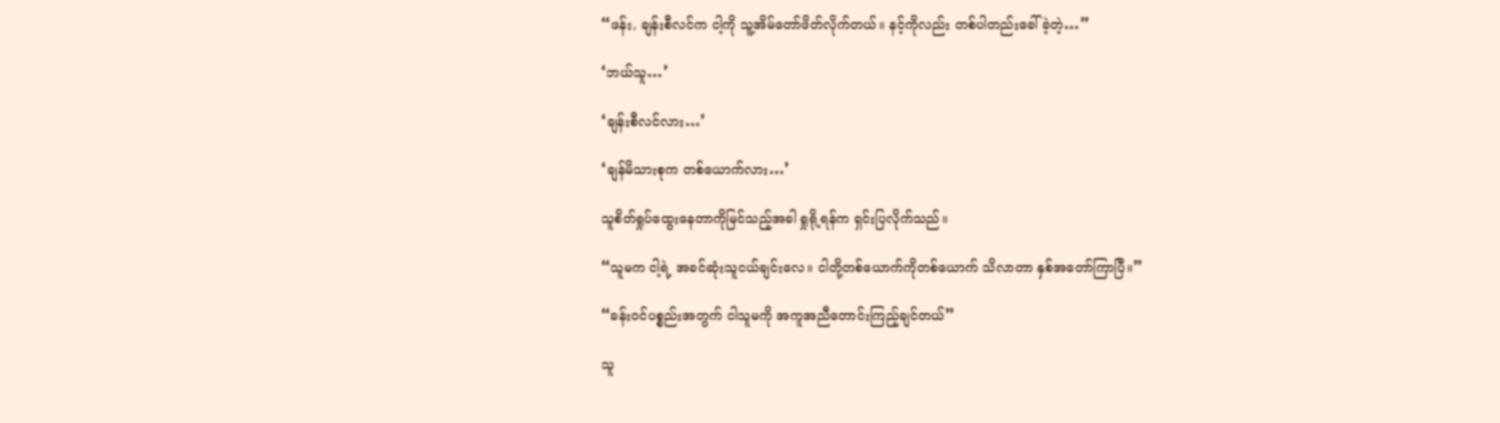“ဖန်း, ချန်းစီလင်က ငါ့ကို သူ့အိမ်တော်ဖိတ်လိုက်တယ်။ နင့်ကိုလည်း တစ်ပါတည်းခေါ်ခဲ့တဲ့…”

‘ဘယ်သူ…’

‘ချန်းစီလင်လား…’

‘ချန်မိသားစုက တစ်ယောက်လား…’

သူစိတ်ရှုပ်ထွေးနေတာကိုမြင်သည့်အခါ ရှုရို့ရန်က ရှင်းပြလိုက်သည်။

“သူမက ငါ့ရဲ့ အခင်ဆုံးသူငယ်ချင်းလေ။ ငါတို့တစ်ယောက်ကိုတစ်ယောက် သိလာတာ နှစ်အတော်ကြာပြီ။”

“ခန်းဝင်ပစ္စည်းအတွက် ငါသူမကို အကူအညီတောင်းကြည့်ချင်တယ်”

သူ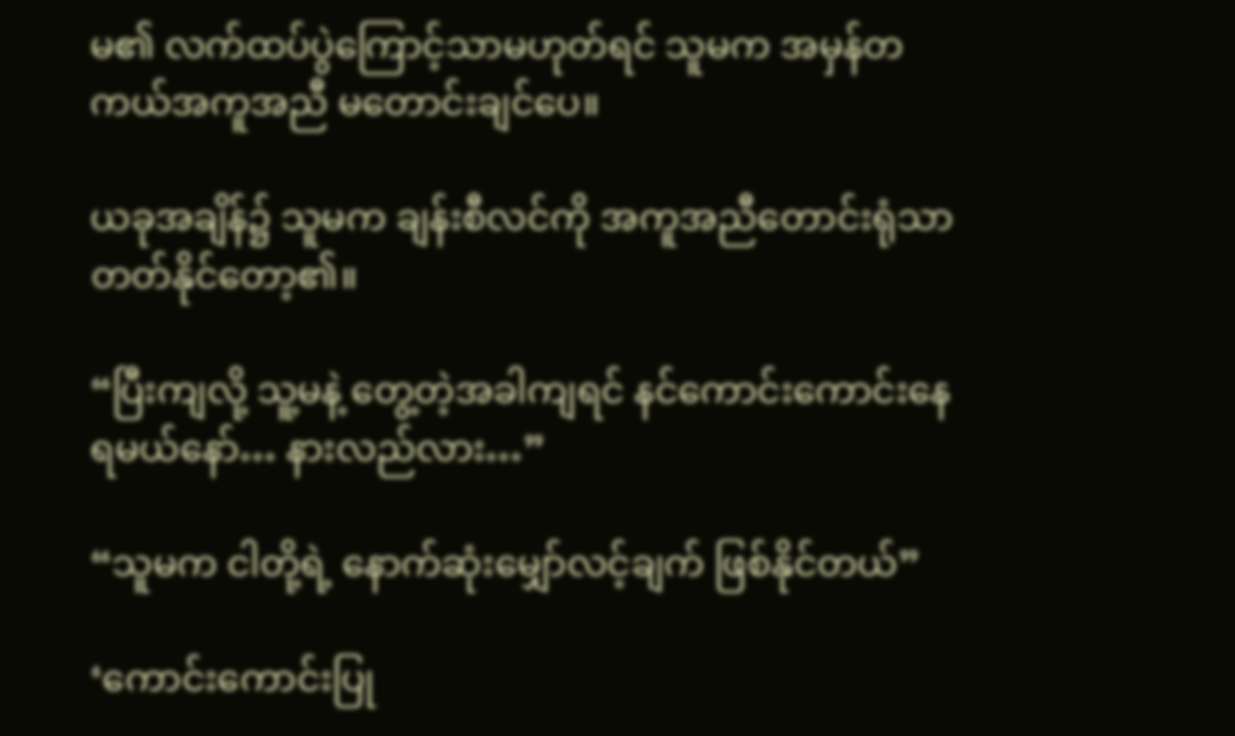မ၏ လက်ထပ်ပွဲကြောင့်သာမဟုတ်ရင် သူမက အမှန်တကယ်အကူအညီ မတောင်းချင်ပေ။

ယခုအချိန်၌ သူမက ချန်းစီလင်ကို အကူအညီတောင်းရုံသာတတ်နိုင်တော့၏။

“ပြီးကျလို့ သူ့မနဲ့ တွေ့တဲ့အခါကျရင် နင်ကောင်းကောင်းနေရမယ်နော်… နားလည်လား…”

“သူမက ငါတို့ရဲ့ နောက်ဆုံးမျှော်လင့်ချက် ဖြစ်နိုင်တယ်”

‘ကောင်းကောင်းပြု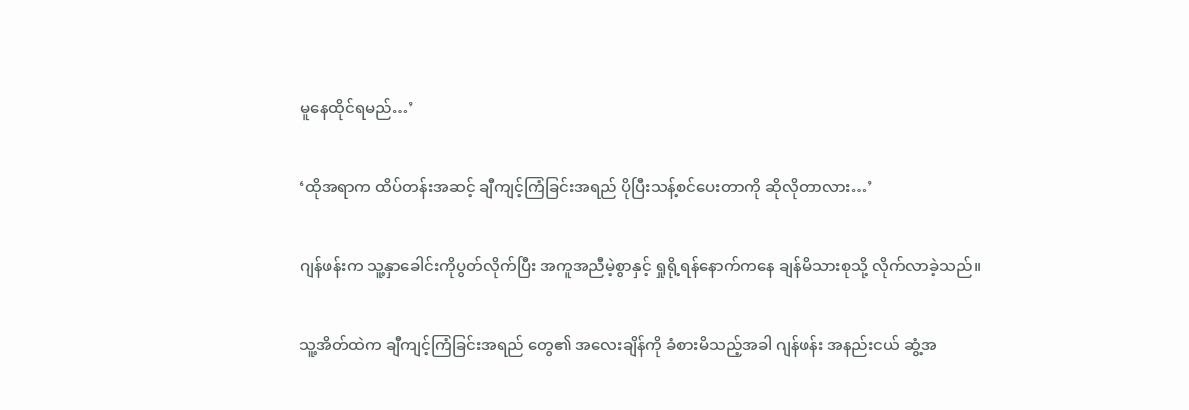မူနေထိုင်ရမည်…’

‘ထိုအရာက ထိပ်တန်းအဆင့် ချီကျင့်ကြံခြင်းအရည် ပိုပြီးသန့်စင်ပေးတာကို ဆိုလိုတာလား…’

ဂျန်ဖန်းက သူ့နှာခေါင်းကိုပွတ်လိုက်ပြီး အကူအညီမဲ့စွာနှင့် ရှုရို့ရန်နောက်ကနေ ချန်မိသားစုသို့ လိုက်လာခဲ့သည်။

သူ့အိတ်ထဲက ချီကျင့်ကြံခြင်းအရည် တွေ၏ အလေးချိန်ကို ခံစားမိသည့်အခါ ဂျန်ဖန်း အနည်းငယ် ဆွံ့အ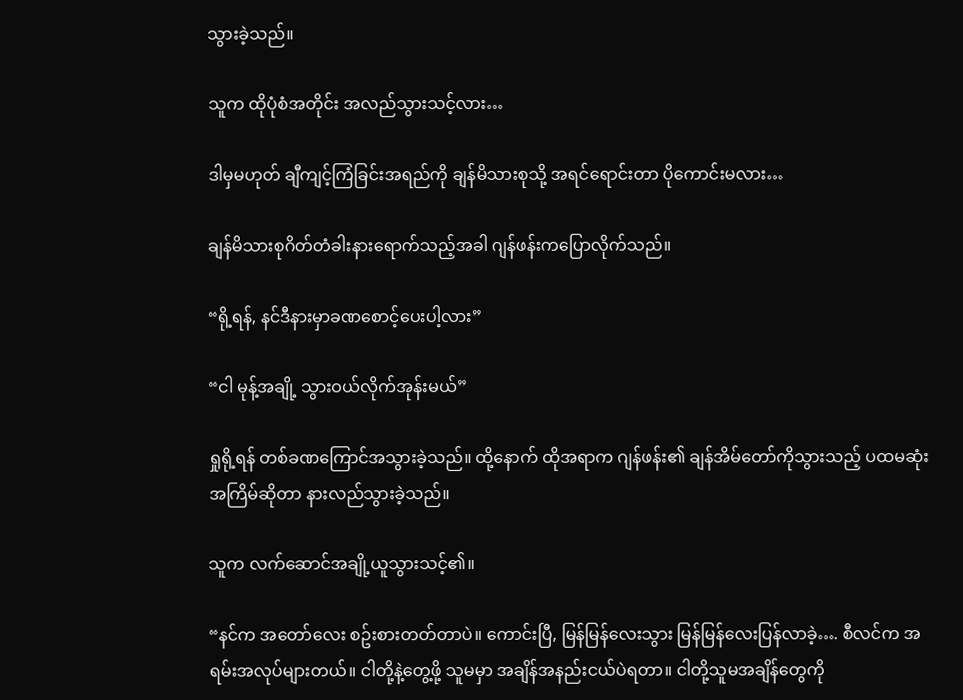သွားခဲ့သည်။

သူက ထိုပုံစံအတိုင်း အလည်သွားသင့်လား…

ဒါမှမဟုတ် ချီကျင့်ကြံခြင်းအရည်ကို ချန်မိသားစုသို့ အရင်ရောင်းတာ ပိုကောင်းမလား…

ချန်မိသားစုဂိတ်တံခါးနားရောက်သည့်အခါ ဂျန်ဖန်းကပြောလိုက်သည်။

“ရို့ရန်, နင်ဒီနားမှာခဏစောင့်ပေးပါ့လား”

“ငါ မုန့်အချို့ သွားဝယ်လိုက်အုန်းမယ်”

ရှုရို့ရန် တစ်ခဏကြောင်အသွားခဲ့သည်။ ထို့နောက် ထိုအရာက ဂျန်ဖန်း၏ ချန်အိမ်တော်ကိုသွားသည့် ပထမဆုံးအကြိမ်ဆိုတာ နားလည်သွားခဲ့သည်။

သူက လက်ဆောင်အချို့ယူသွားသင့်၏။

“နင်က အတော်လေး စဥ်းစားတတ်တာပဲ။ ကောင်းပြီ, မြန်မြန်လေးသွား မြန်မြန်လေးပြန်လာခဲ့…. စီလင်က အရမ်းအလုပ်များတယ်။ ငါတို့နဲ့တွေ့ဖို့ သူမမှာ အချိန်အနည်းငယ်ပဲရတာ။ ငါတို့သူမအချိန်တွေကို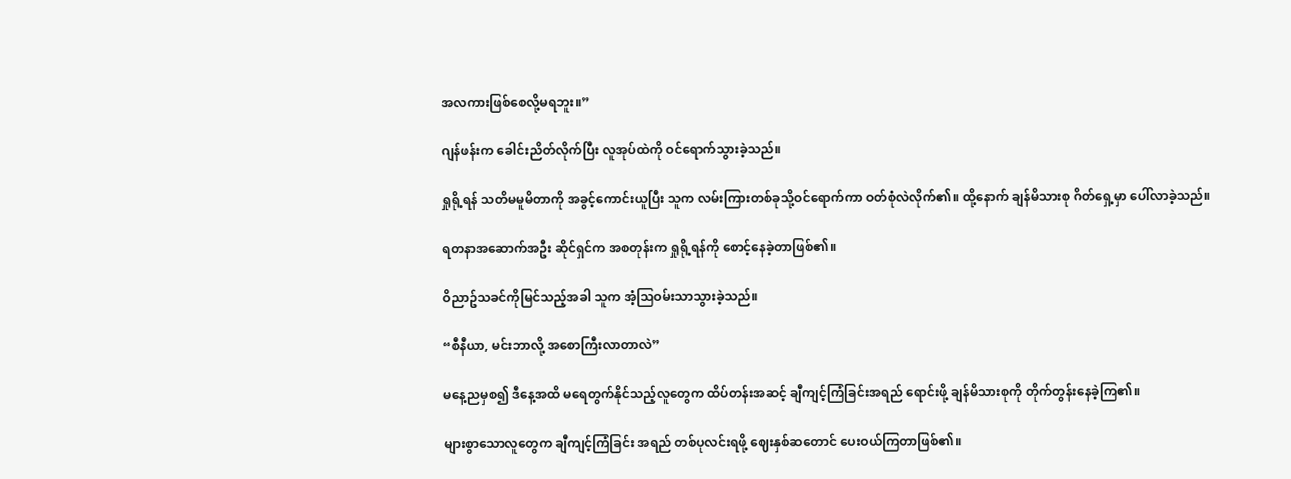အလကားဖြစ်စေလို့မရဘူး။”

ဂျန်ဖန်းက ခေါင်းညိတ်လိုက်ပြီး လူအုပ်ထဲကို ဝင်ရောက်သွားခဲ့သည်။

ရှုရို့ရန် သတိမမူမိတာကို အခွင့်ကောင်းယူပြီး သူက လမ်းကြားတစ်ခုသို့ဝင်ရောက်ကာ ဝတ်စုံလဲလိုက်၏။ ထို့နောက် ချန်မိသားစု ဂိတ်ရှေ့မှာ ပေါ်လာခဲ့သည်။

ရတနာအဆောက်အဦး ဆိုင်ရှင်က အစတုန်းက ရှုရို့ရန်ကို စောင့်နေခဲ့တာဖြစ်၏။

ဝိညာဥ်သခင်ကိုမြင်သည့်အခါ သူက အံ့သြဝမ်းသာသွားခဲ့သည်။

“စီနီယာ, မင်းဘာလို့ အစောကြီးလာတာလဲ”

မနေ့ညမှစ၍ ဒီနေ့အထိ မရေတွက်နိုင်သည့်လူတွေက ထိပ်တန်းအဆင့် ချီကျင့်ကြံခြင်းအရည် ရောင်းဖို့ ချန်မိသားစုကို တိုက်တွန်းနေခဲ့ကြ၏။

များစွာသောလူတွေက ချီကျင့်ကြံခြင်း အရည် တစ်ပုလင်းရဖို့ ဈေးနှစ်ဆတောင် ပေးဝယ်ကြတာဖြစ်၏။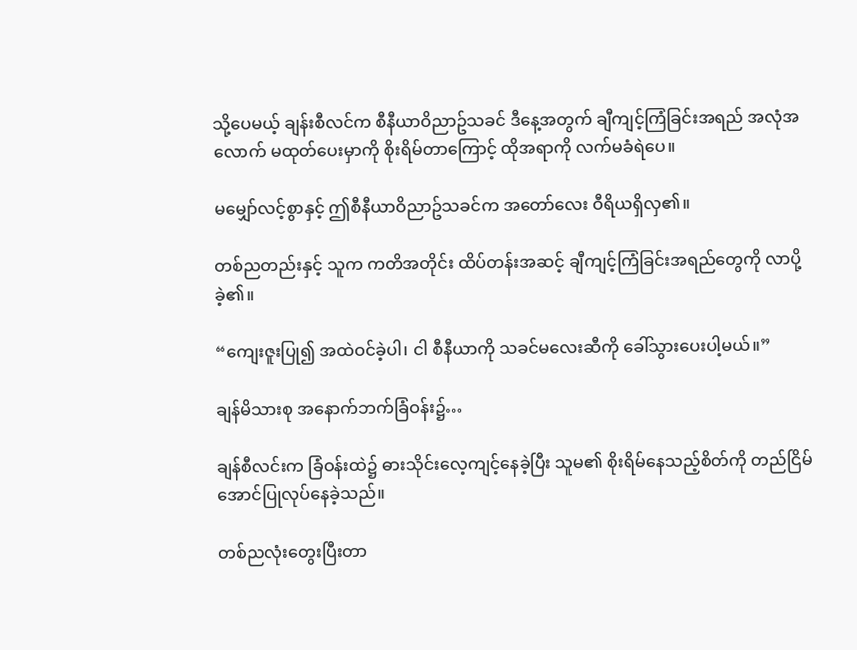သို့ပေမယ့် ချန်းစီလင်က စီနီယာဝိညာဥ်သခင် ဒီနေ့အတွက် ချီကျင့်ကြံခြင်းအရည် အလုံအလောက် မထုတ်ပေးမှာကို စိုးရိမ်တာကြောင့် ထိုအရာကို လက်မခံရဲပေ။

မမျှော်လင့်စွာနှင့် ဤစီနီယာဝိညာဥ်သခင်က အတော်လေး ဝီရိယရှိလှ၏။

တစ်ညတည်းနှင့် သူက ကတိအတိုင်း ထိပ်တန်းအဆင့် ချီကျင့်ကြံခြင်းအရည်တွေကို လာပို့ခဲ့၏။

“ကျေးဇူးပြု၍ အထဲဝင်ခဲ့ပါ၊ ငါ စီနီယာကို သခင်မလေးဆီကို ခေါ်သွားပေးပါ့မယ်။”

ချန်မိသားစု အနောက်ဘက်ခြံဝန်း၌…

ချန်စီလင်းက ခြံဝန်းထဲ၌ ဓားသိုင်းလေ့ကျင့်နေခဲ့ပြီး သူမ၏ စိုးရိမ်နေသည့်စိတ်ကို တည်ငြိမ်အောင်ပြုလုပ်နေခဲ့သည်။

တစ်ညလုံးတွေးပြီးတာ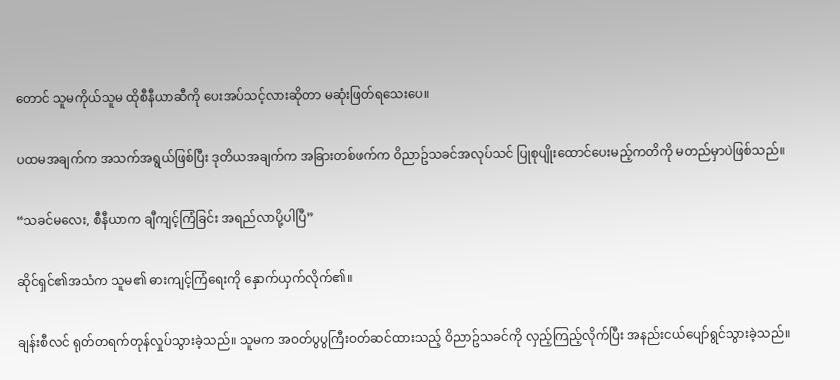တောင် သူမကိုယ်သူမ ထိုစီနီယာဆီကို ပေးအပ်သင့်လားဆိုတာ မဆုံးဖြတ်ရသေးပေ။

ပထမအချက်က အသက်အရွယ်ဖြစ်ပြီး ဒုတိယအချက်က အခြားတစ်ဖက်က ဝိညာဥ်သခင်အလုပ်သင် ပြုစုပျိုးထောင်ပေးမည့်ကတိကို မတည်မှာပဲဖြစ်သည်။

“သခင်မလေး, စီနီယာက ချီကျင့်ကြံခြင်း အရည်လာပို့ပါပြီ”

ဆိုင်ရှင်၏အသံက သူမ၏ ဓားကျင့်ကြံရေးကို နှောက်ယှက်လိုက်၏။

ချန်းစီလင် ရုတ်တရက်တုန်လှုပ်သွားခဲ့သည်။ သူမက အဝတ်ပွပွကြီးဝတ်ဆင်ထားသည့် ဝိညာဥ်သခင်ကို လှည့်ကြည့်လိုက်ပြီး အနည်းငယ်ပျော်ရွင်သွားခဲ့သည်။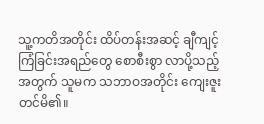သူ့ကတိအတိုင်း ထိပ်တန်းအဆင့် ချီကျင့်ကြံခြင်းအရည်တွေ စောစီးစွာ လာပို့သည့်အတွက် သူမက သဘာဝအတိုင်း ကျေးဇူးတင်မိ၏။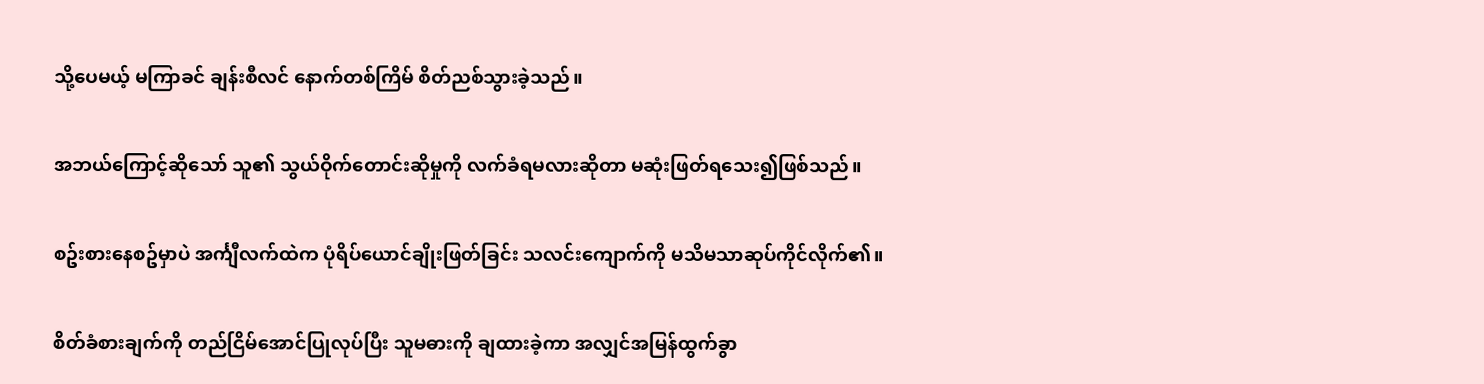သို့ပေမယ့် မကြာခင် ချန်းစီလင် နောက်တစ်ကြိမ် စိတ်ညစ်သွားခဲ့သည်။

အဘယ်ကြောင့်ဆိုသော် သူ၏ သွယ်ဝိုက်တောင်းဆိုမှုကို လက်ခံရမလားဆိုတာ မဆုံးဖြတ်ရသေး၍ဖြစ်သည်။

စဥ်းစားနေစဥ်မှာပဲ အင်္ကျီလက်ထဲက ပုံရိပ်ယောင်ချိုးဖြတ်ခြင်း သလင်းကျောက်ကို မသိမသာဆုပ်ကိုင်လိုက်၏။

စိတ်ခံစားချက်ကို တည်ငြိမ်အောင်ပြုလုပ်ပြီး သူမဓားကို ချထားခဲ့ကာ အလျှင်အမြန်ထွက်ခွာ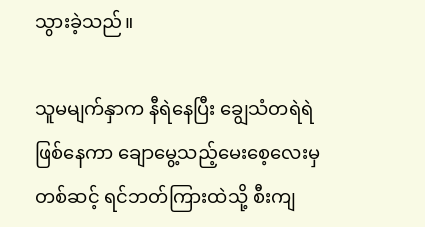သွားခဲ့သည်။

သူမမျက်နှာက နီရဲနေပြီး ချွေသံတရဲရဲဖြစ်နေကာ ချောမွေ့သည့်မေးစေ့လေးမှတစ်ဆင့် ရင်ဘတ်ကြားထဲသို့ စီးကျ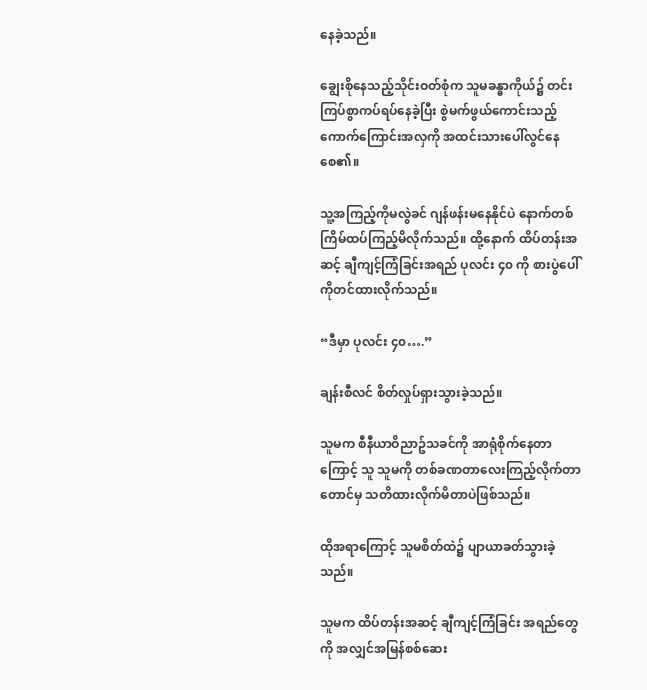နေခဲ့သည်။

ချွေးစိုနေသည့်သိုင်းဝတ်စုံက သူမခန္ဓာကိုယ်၌ တင်းကြပ်စွာကပ်ရပ်နေခဲ့ပြီး စွဲမက်ဖွယ်ကောင်းသည့် ကောက်ကြောင်းအလှကို အထင်းသားပေါ်လွင်နေစေ၏။

သူ့အကြည့်ကိုမလွဲခင် ဂျန်ဖန်းမနေနိုင်ပဲ နောက်တစ်ကြိမ်ထပ်ကြည့်မိလိုက်သည်။ ထို့နောက် ထိပ်တန်းအဆင့် ချီကျင့်ကြံခြင်းအရည် ပုလင်း ၄၀ ကို စားပွဲပေါ်ကိုတင်ထားလိုက်သည်။

“ဒီမှာ ပုလင်း ၄၀….”

ချန်းစီလင် စိတ်လှုပ်ရှားသွားခဲ့သည်။

သူမက စီနီယာဝိညာဥ်သခင်ကို အာရုံစိုက်နေတာကြောင့် သူ သူမကို တစ်ခဏတာလေးကြည့်လိုက်တာတောင်မှ သတိထားလိုက်မိတာပဲဖြစ်သည်။

ထိုအရာကြောင့် သူမစိတ်ထဲ၌ ပျာယာခတ်သွားခဲ့သည်။

သူမက ထိပ်တန်းအဆင့် ချီကျင့်ကြံခြင်း အရည်တွေကို အလျှင်အမြန်စစ်ဆေး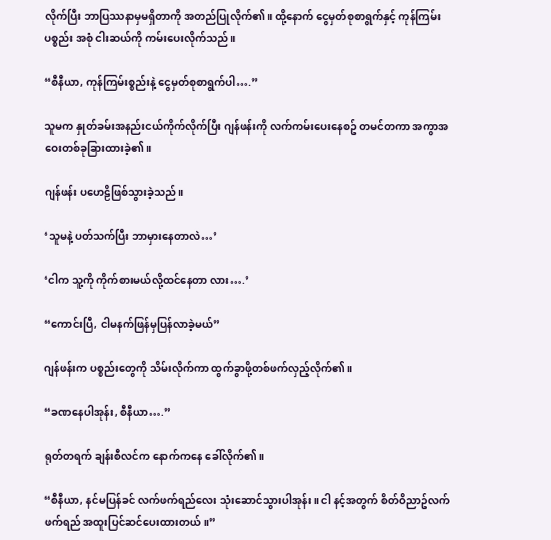လိုက်ပြီး ဘာပြဿနာမှမရှိတာကို အတည်ပြုလိုက်၏။ ထို့နောက် ငွေမှတ်စုစာရွက်နှင့် ကုန်ကြမ်းပစ္စည်း အစုံ ငါးဆယ်ကို ကမ်းပေးလိုက်သည်။

“စီနီယာ, ကုန်ကြမ်းစ္စည်းနဲ့ ငွေမှတ်စုစာရွက်ပါ….”

သူမက နှုတ်ခမ်းအနည်းငယ်ကိုက်လိုက်ပြီး ဂျန်ဖန်းကို လက်ကမ်းပေးနေစဥ် တမင်တကာ အကွာအဝေးတစ်ခုခြားထားခဲ့၏။

ဂျန်ဖန်း ပဟေဠိဖြစ်သွားခဲ့သည်။

‘သူမနဲ့ ပတ်သက်ပြီး ဘာမှားနေတာလဲ…’

‘ငါက သူ့ကို ကိုက်စားမယ်လို့ထင်နေတာ လား….’

“ကောင်းပြီ, ငါမနက်ဖြန်မှပြန်လာခဲ့မယ်”

ဂျန်ဖန်းက ပစ္စည်းတွေကို သိမ်းလိုက်ကာ ထွက်ခွာဖို့တစ်ဖက်လှည့်လိုက်၏။

“ခဏနေပါအုန်း, စီနီယာ….”

ရုတ်တရက် ချန်းစီလင်က နောက်ကနေ ခေါ်လိုက်၏။

“စီနီယာ, နင်မပြန်ခင် လက်ဖက်ရည်လေး သုံးဆောင်သွားပါအုန်း။ ငါ နင့်အတွက် စိတ်ဝိညာဥ်လက်ဖက်ရည် အထူးပြင်ဆင်ပေးထားတယ်။”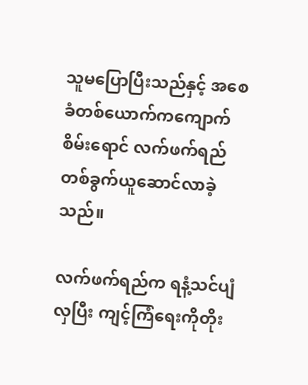သူမပြောပြီးသည်နှင့် အစေခံတစ်ယောက်ကကျောက်စိမ်းရောင် လက်ဖက်ရည်တစ်ခွက်ယူဆောင်လာခဲ့သည်။

လက်ဖက်ရည်က ရနံ့သင်ပျံလှပြီး ကျင့်ကြံရေးကိုတိုး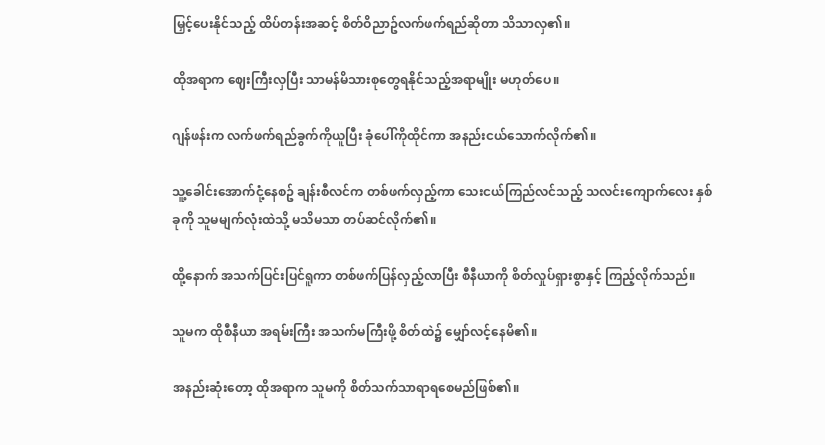မြှင့်ပေးနိုင်သည့် ထိပ်တန်းအဆင့် စိတ်ဝိညာဥ်လက်ဖက်ရည်ဆိုတာ သိသာလှ၏။

ထိုအရာက ဈေးကြီးလှပြီး သာမန်မိသားစုတွေရနိုင်သည့်အရာမျိုး မဟုတ်ပေ။

ဂျန်ဖန်းက လက်ဖက်ရည်ခွက်ကိုယူပြီး ခုံပေါ်ကိုထိုင်ကာ အနည်းငယ်သောက်လိုက်၏။

သူ့ခေါင်းအောက်ငုံ့နေစဥ် ချန်းစီလင်က တစ်ဖက်လှည့်ကာ သေးငယ်ကြည်လင်သည့် သလင်းကျောက်လေး နှစ်ခုကို သူမမျက်လုံးထဲသို့ မသိမသာ တပ်ဆင်လိုက်၏။

ထို့နောက် အသက်ပြင်းပြင်ရူကာ တစ်ဖက်ပြန်လှည့်လာပြီး စီနီယာကို စိတ်လှုပ်ရှားစွာနှင့် ကြည့်လိုက်သည်။

သူမက ထိုစီနီယာ အရမ်းကြီး အသက်မကြီးဖို့ စိတ်ထဲ၌ မျှော်လင့်နေမိ၏။

အနည်းဆုံးတော့ ထိုအရာက သူမကို စိတ်သက်သာရာရစေမည်ဖြစ်၏။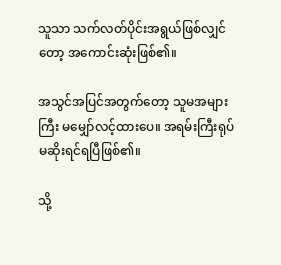သူသာ သက်လတ်ပိုင်းအရွယ်ဖြစ်လျှင်တော့ အကောင်းဆုံးဖြစ်၏။

အသွင်အပြင်အတွက်တော့ သူမအများကြီး မမျှော်လင့်ထားပေ။ အရမ်းကြီးရုပ်မဆိုးရင်ရပြီဖြစ်၏။

သို့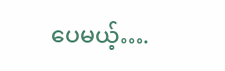ပေမယ့်….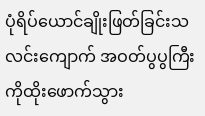ပုံရိပ်ယောင်ချိုးဖြတ်ခြင်းသလင်းကျောက် အဝတ်ပွပွကြီးကိုထိုးဖောက်သွား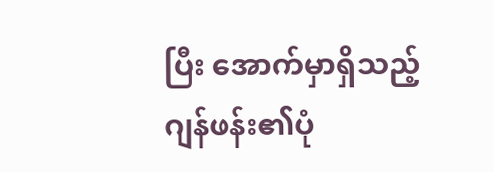ပြီး အောက်မှာရှိသည့်ဂျန်ဖန်း၏ပုံ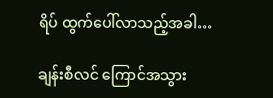ရိပ် ထွက်ပေါ်လာသည့်အခါ…

ချန်းစီလင် ကြောင်အသွား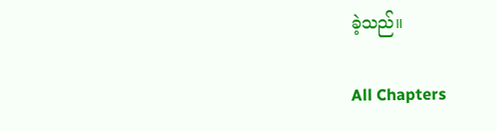ခဲ့သည်။

All Chapters